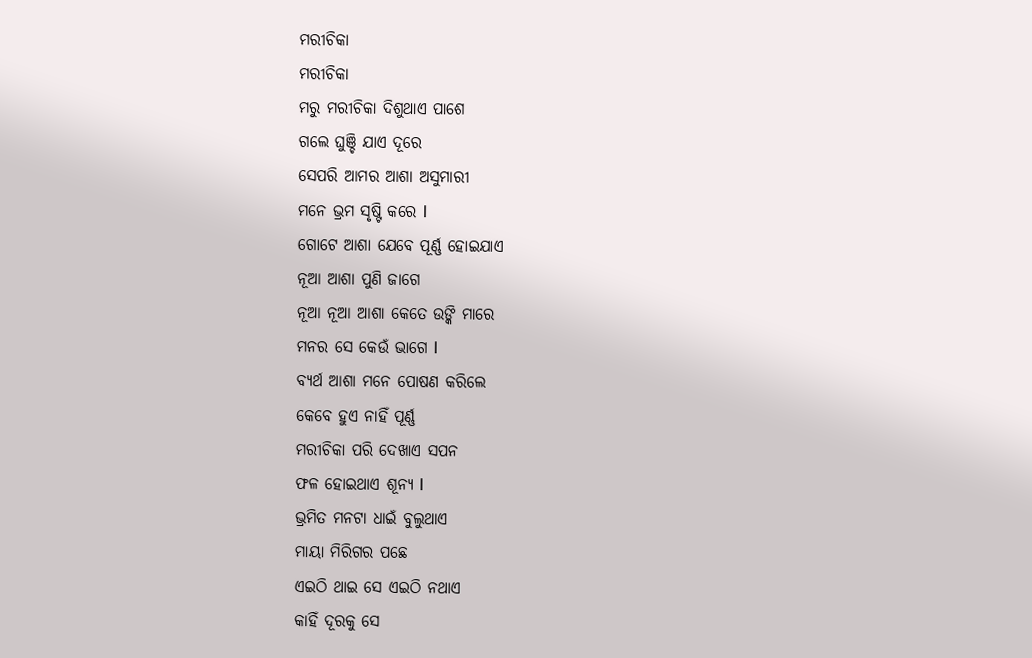ମରୀଚିକା
ମରୀଚିକା
ମରୁ ମରୀଚିକା ଦିଶୁଥାଏ ପାଶେ
ଗଲେ ଘୁଞ୍ଚି ଯାଏ ଦୂରେ
ସେପରି ଆମର ଆଶା ଅସୁମାରୀ
ମନେ ଭ୍ରମ ସୃଷ୍ଟି କରେ l
ଗୋଟେ ଆଶା ଯେବେ ପୂର୍ଣ୍ଣ ହୋଇଯାଏ
ନୂଆ ଆଶା ପୁଣି ଜାଗେ
ନୂଆ ନୂଆ ଆଶା କେତେ ଉଙ୍କି ମାରେ
ମନର ସେ କେଉଁ ଭାଗେ l
ବ୍ୟର୍ଥ ଆଶା ମନେ ପୋଷଣ କରିଲେ
କେବେ ହୁଏ ନାହିଁ ପୂର୍ଣ୍ଣ
ମରୀଚିକା ପରି ଦେଖାଏ ସପନ
ଫଳ ହୋଇଥାଏ ଶୂନ୍ୟ l
ଭ୍ରମିତ ମନଟା ଧାଇଁ ବୁଲୁଥାଏ
ମାୟା ମିରିଗର ପଛେ
ଏଇଠି ଥାଇ ସେ ଏଇଠି ନଥାଏ
କାହିଁ ଦୂରକୁ ସେ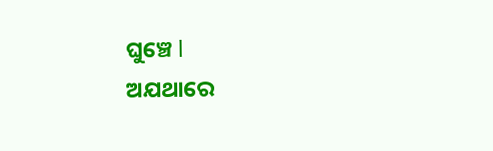ଘୁଞ୍ଚେ l
ଅଯଥାରେ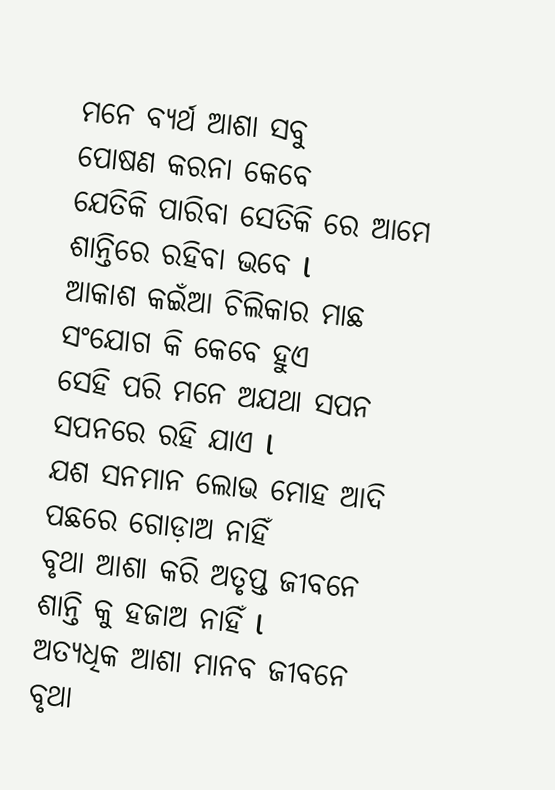ମନେ ବ୍ୟର୍ଥ ଆଶା ସବୁ
ପୋଷଣ କରନା କେବେ
ଯେତିକି ପାରିବା ସେତିକି ରେ ଆମେ
ଶାନ୍ତିରେ ରହିବା ଭବେ l
ଆକାଶ କଇଁଆ ଚିଲିକାର ମାଛ
ସଂଯୋଗ କି କେବେ ହୁଏ
ସେହି ପରି ମନେ ଅଯଥା ସପନ
ସପନରେ ରହି ଯାଏ l
ଯଶ ସନମାନ ଲୋଭ ମୋହ ଆଦି
ପଛରେ ଗୋଡ଼ାଅ ନାହିଁ
ବୃଥା ଆଶା କରି ଅତୃପ୍ତ ଜୀବନେ
ଶାନ୍ତି କୁ ହଜାଅ ନାହିଁ l
ଅତ୍ୟଧିକ ଆଶା ମାନବ ଜୀବନେ
ବୃଥା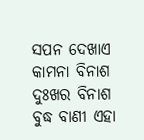ସପନ ଦେଖାଏ
କାମନା ବିନାଶ ଦୁଃଖର ବିନାଶ
ବୁଦ୍ଧ ବାଣୀ ଏହା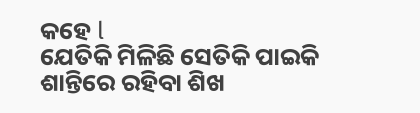କହେ l
ଯେତିକି ମିଳିଛି ସେତିକି ପାଇକି
ଶାନ୍ତିରେ ରହିବା ଶିଖ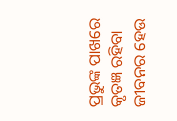ପ୍ରଭୁଙ୍କ ପାଖରେ କୃତଜ୍ଞ ରହିବା
ଜୀବନର ହେଉ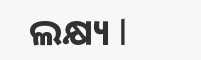ଲକ୍ଷ୍ୟ l